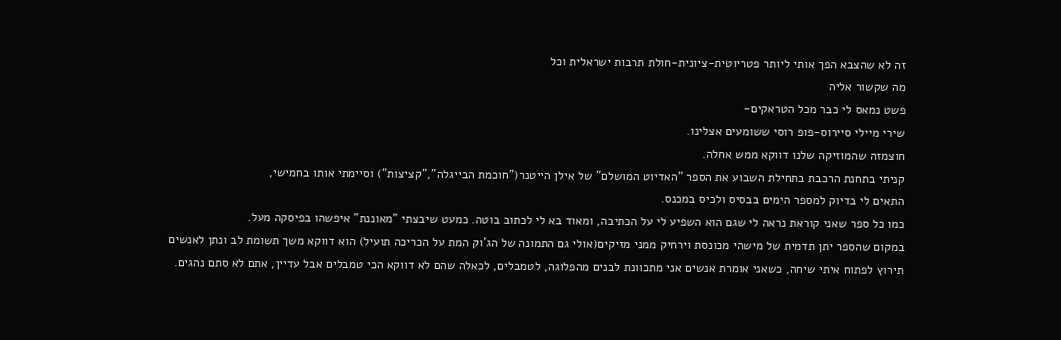זה לא שהצבא הפך אותי ליותר פטריוטית-ציונית-חולת תרבות ישראלית וכל
מה שקשור אליה
פשט נמאס לי כבר מכל הטראקים-
שירי מיילי סיירוס-פופ רוסי ששומעים אצלינו.
חוצמזה שהמוזיקה שלנו דווקא ממש אחלה.
קניתי בתחנת הרכבת בתחילת השבוע את הספר "האדיוט המושלם" של אילן הייטנר("חוכמת הבייגלה","קציצות") וסיימתי אותו בחמישי,
התאים לי בדיוק למספר הימים בבסיס ולכיס במכנס.
כמו כל ספר שאני קוראת נראה לי שגם הוא השפיע לי על הכתיבה, ומאוד בא לי לכתוב בוטה. כמעט שיבצתי "מאוננת" איפשהו בפיסקה מעל.
במקום שהספר יתן תדמית של מישהי מכונסת וירחיק ממני מזיקים(אולי גם התמונה של הג'וק המת על הכריכה תועיל) הוא דווקא משך תשומת לב ונתן לאנשים תירוץ לפתוח איתי שיחה, כשאני אומרת אנשים אני מתכוונת לבנים מהפלוגה, לטמבלים, לכאלה שהם לא דווקא הכי טמבלים אבל עדיין, אתם לא סתם נהגים.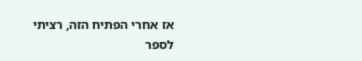אז אחרי הפתיח הזה, רציתי לספר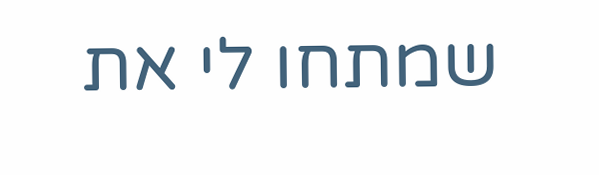שמתחו לי את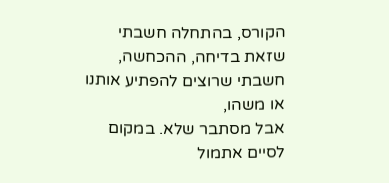הקורס, בהתחלה חשבתי שזאת בדיחה, ההכחשה, חשבתי שרוצים להפתיע אותנו או משהו,
אבל מסתבר שלא. במקום לסיים אתמול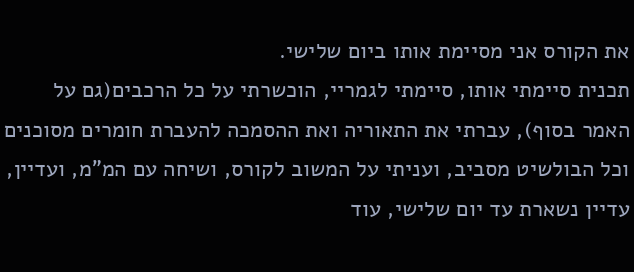את הקורס אני מסיימת אותו ביום שלישי.
תכנית סיימתי אותו, סיימתי לגמריי, הוכשרתי על כל הרכבים(גם על האמר בסוף), עברתי את התאוריה ואת ההסמכה להעברת חומרים מסוכנים וכל הבולשיט מסביב, ועניתי על המשוב לקורס, ושיחה עם המ"מ, ועדיין, עדיין נשארת עד יום שלישי, עוד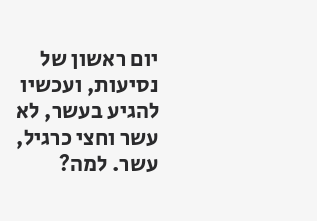יום ראשון של נסיעות, ועכשיו להגיע בעשר, לא עשר וחצי כרגיל, עשר. למה?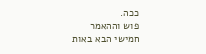ככה.
פוש וההאמר
חמישי הבא באות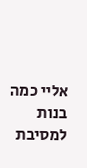אליי כמה בנות למסיבת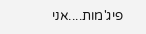פיג'מות....אני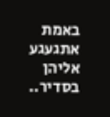באמת אתגעגע אליהן בסדיר..